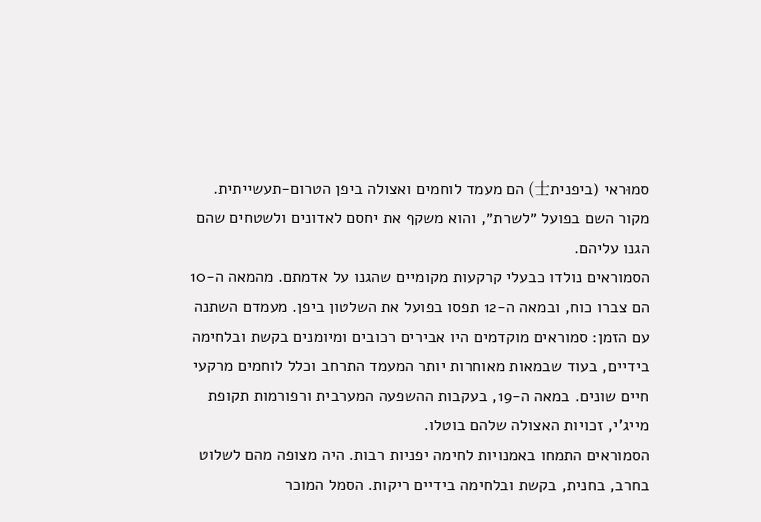סמוּראי (ביפנית士) הם מעמד לוחמים ואצולה ביפן הטרום-תעשייתית. מקור השם בפועל ״לשרת״, והוא משקף את יחסם לאדונים ולשטחים שהם הגנו עליהם.
הסמוראים נולדו כבעלי קרקעות מקומיים שהגנו על אדמתם. מהמאה ה-10 הם צברו כוח, ובמאה ה-12 תפסו בפועל את השלטון ביפן. מעמדם השתנה עם הזמן: סמוראים מוקדמים היו אבירים רכובים ומיומנים בקשת ובלחימה בידיים, בעוד שבמאות מאוחרות יותר המעמד התרחב וכלל לוחמים מרקעי חיים שונים. במאה ה-19, בעקבות ההשפעה המערבית ורפורמות תקופת מייג'י, זכויות האצולה שלהם בוטלו.
הסמוראים התמחו באמנויות לחימה יפניות רבות. היה מצופה מהם לשלוט בחרב, בחנית, בקשת ובלחימה בידיים ריקות. הסמל המוכר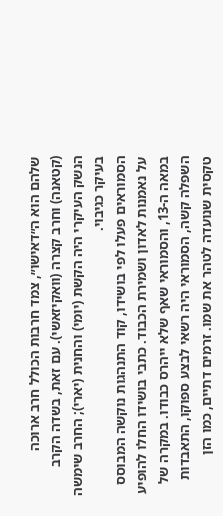שלהם הוא ה״דאישו״, צמד חרבות הכולל חרב ארוכה (קטאנה) וחרב קצרה (וואקיזאשי). עם זאת, בשדה הקרב הנשק העיקרי היה הקשת (יומי) והחנית (יארי); החרב שימשה בעיקר כגיבוי.
הסמוראים פעלו לפי בושידו, קוד התנהגות נוקשה המבוסס על נאמנות לאדון ושמירת הכבוד. כתבי בושידו החלו להופיע במאה ה-13, והסמוראי שאף שלא ייהרס כבודו. במקרה של השפלה קשה, הסמוראי היה רשאי לבצע ספוקו, התאבדות טקסית שנועדה לטהר את שמו. זרמים דתיים, כמו הזן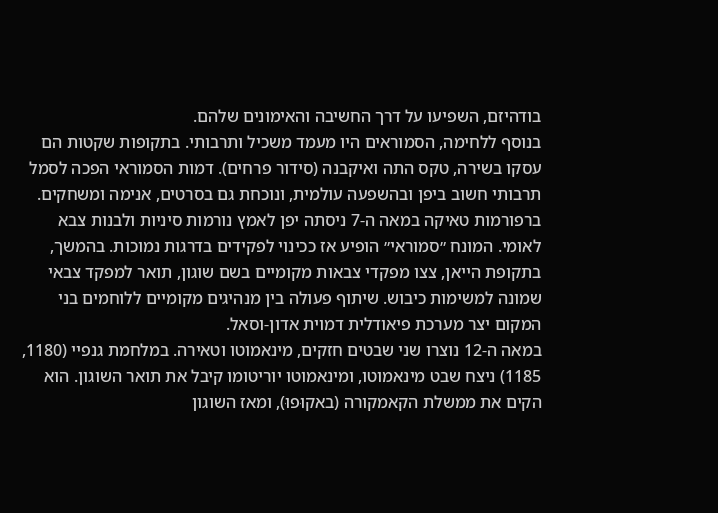בודהיזם, השפיעו על דרך החשיבה והאימונים שלהם.
בנוסף ללחימה, הסמוראים היו מעמד משכיל ותרבותי. בתקופות שקטות הם עסקו בשירה, טקס התה ואיקבנה (סידור פרחים). דמות הסמוראי הפכה לסמל תרבותי חשוב ביפן ובהשפעה עולמית, ונוכחת גם בסרטים, אנימה ומשחקים.
ברפורמות טאיקה במאה ה-7 ניסתה יפן לאמץ נורמות סיניות ולבנות צבא לאומי. המונח ״סמוראי״ הופיע אז ככינוי לפקידים בדרגות נמוכות. בהמשך, בתקופת הייאן, צצו מפקדי צבאות מקומיים בשם שוגון, תואר למפקד צבאי שמונה למשימות כיבוש. שיתוף פעולה בין מנהיגים מקומיים ללוחמים בני המקום יצר מערכת פיאודלית דמוית אדון-וסאל.
במאה ה-12 נוצרו שני שבטים חזקים, מינאמוטו וטאירה. במלחמת גנפיי (1180, 1185) ניצח שבט מינאמוטו, ומינאמוטו יוריטומו קיבל את תואר השוגון. הוא הקים את ממשלת הקאמקורה (באקוּפוּ), ומאז השוגון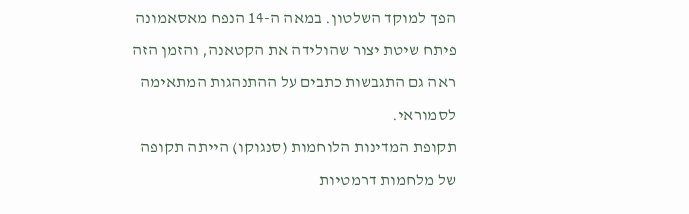הפך למוקד השלטון. במאה ה-14 הנפח מאסאמונה פיתח שיטת יצור שהולידה את הקטאנה, והזמן הזה ראה גם התגבשות כתבים על ההתנהגות המתאימה לסמוראי.
תקופת המדינות הלוחמות (סנגוקו) הייתה תקופה של מלחמות דרמטיות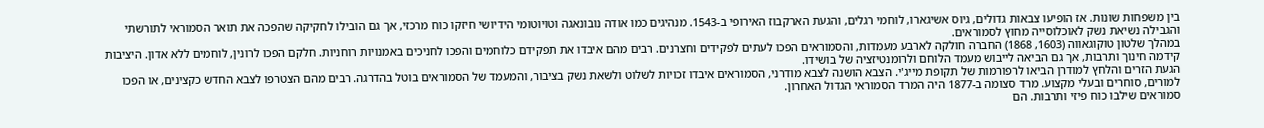בין משפחות שונות. אז הופיעו צבאות גדולים, גיוס אשיגארו, לוחמי רגלים, והגעת הארקבוז האירופי ב-1543. מנהיגים כמו אודה נובונאגה וטויוטומי הידיושי חיזקו כוח מרכזי, אך גם הובילו לחקיקה שהפכה את תואר הסמוראי לתורשתי והגבילה נשיאת נשק לאוכלוסייה מחוץ לסמוראים.
במהלך שלטון טוקוגאווה (1603, 1868) החברה חולקה לארבע מעמדות, והסמוראים הפכו לעתים לפקידים וחצרנים. רבים מהם איבדו את תפקידם כלוחמים והפכו לחניכים באמנויות רוחניות. חלקם הפכו לרונין, לוחמים ללא אדון. היציבות קידמה חינוך ותרבות, אך גם הביאה לייבוש מעמד הלוחם ולרומנטיזציה של בושידו.
הגעת הזרים והלחץ למודרן הביאו לרפורמות של תקופת מייג'י. הצבא הושנה לצבא מודרני, הסמוראים איבדו זכויות לשלוט ולשאת נשק בציבור, והמעמד של הסמוראים בוטל בהדרגה. רבים מהם הצטרפו לצבא החדש כקצינים, או הפכו למורים, סוחרים ובעלי מקצוע. מרד סצומה ב-1877 היה המרד הסמוראי הגדול האחרון.
סמוראים שילבו כוח פיזי ותרבות. הם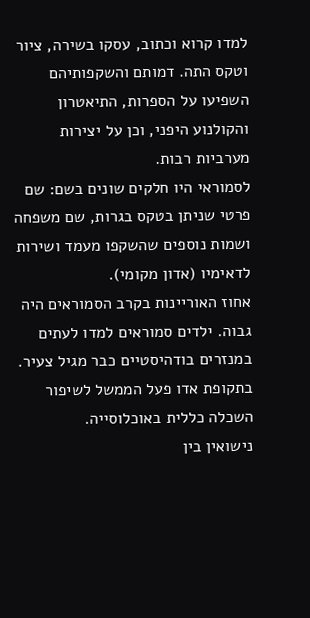למדו קרוא וכתוב, עסקו בשירה, ציור וטקס התה. דמותם והשקפותיהם השפיעו על הספרות, התיאטרון והקולנוע היפני, וכן על יצירות מערביות רבות.
לסמוראי היו חלקים שונים בשם: שם פרטי שניתן בטקס בגרות, שם משפחה ושמות נוספים שהשקפו מעמד ושירות לדאימיו (אדון מקומי).
אחוז האוריינות בקרב הסמוראים היה גבוה. ילדים סמוראים למדו לעתים במנזרים בודהיסטיים כבר מגיל צעיר. בתקופת אדו פעל הממשל לשיפור השכלה כללית באוכלוסייה.
נישואין בין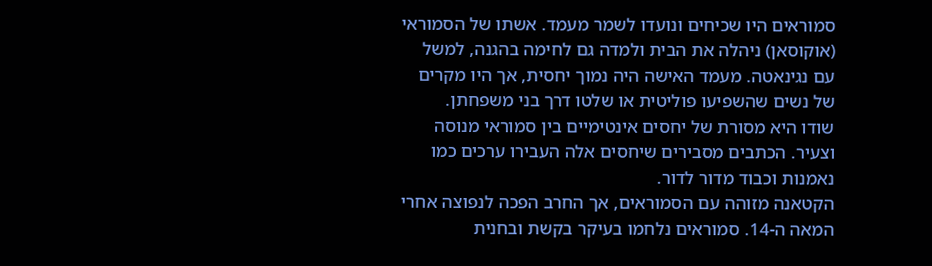סמוראים היו שכיחים ונועדו לשמר מעמד. אשתו של הסמוראי (אוקוסאן) ניהלה את הבית ולמדה גם לחימה בהגנה, למשל עם נגינאטה. מעמד האישה היה נמוך יחסית, אך היו מקרים של נשים שהשפיעו פוליטית או שלטו דרך בני משפחתן.
שודו היא מסורת של יחסים אינטימיים בין סמוראי מנוסה וצעיר. הכתבים מסבירים שיחסים אלה העבירו ערכים כמו נאמנות וכבוד מדור לדור.
הקטאנה מזוהה עם הסמוראים, אך החרב הפכה לנפוצה אחרי המאה ה-14. סמוראים נלחמו בעיקר בקשת ובחנית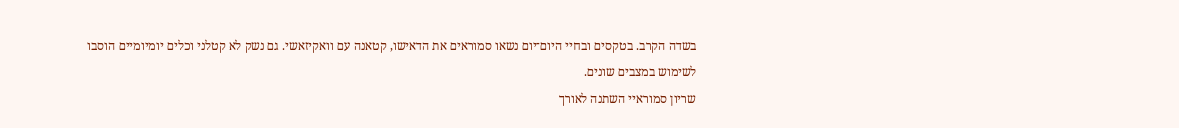בשדה הקרב. בטקסים ובחיי היום־יום נשאו סמוראים את הדאישו, קטאנה עם וואקיזאשי. גם נשק לא קטלני וכלים יומיומיים הוסבו לשימוש במצבים שונים.
שריון סמוראיי השתנה לאורך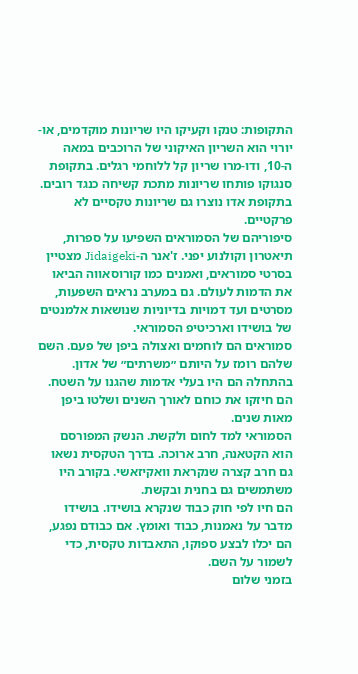התקופות: טנקו וקעיקו היו שריונות מוקדמים, או-יורוי הוא השריון האיקוני של הרוכבים במאה ה-10, ודו-מרו שריון קל ללוחמי רגלים. בתקופת סנגוקו פותחו שריונות מתכת קשיחה כנגד רובים. בתקופת אדו נוצרו גם שריונות טקסיים לא פרקטיים.
סיפוריהם של הסמוראים השפיעו על ספרות, תיאטרון וקולנוע יפני. ז'אנר ה-Jidaigeki מצטיין בסרטי סמוראים, ואמנים כמו קורוסאווה הביאו את הדמות לעולם. גם במערב נראים השפעות, מסרטים ועד דמויות בדיוניות שנושאות אלמנטים של בושידו וארכיטיפ הסמוראי.
סמוראים הם לוחמים ואצולה ביפן של פעם. השם שלהם רומז על היותם ״משרתים״ של אדון.
בהתחלה הם היו בעלי אדמות שהגנו על השטח. הם חיזקו את כוחם לאורך השנים ושלטו ביפן מאות שנים.
הסמוראי למד לחום ולקשת. הנשק המפורסם הוא הקטאנה, חרב ארוכה. בדרך הטקסית נשאו גם חרב קצרה שנקראת וואקיזאשי. בקורב היו משתמשים גם בחנית ובקשת.
הם חיו לפי חוק כבוד שנקרא בושידו. בושידו מדבר על נאמנות, כבוד ואומץ. אם כבודם נפגע, הם יכלו לבצע ספוקו, התאבדות טקסית, כדי לשמור על השם.
בזמני שלום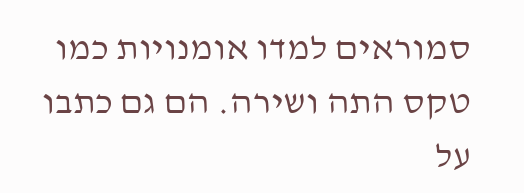סמוראים למדו אומנויות כמו טקס התה ושירה. הם גם כתבו על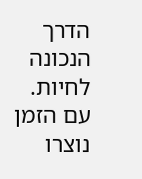הדרך הנכונה לחיות.
עם הזמן נוצרו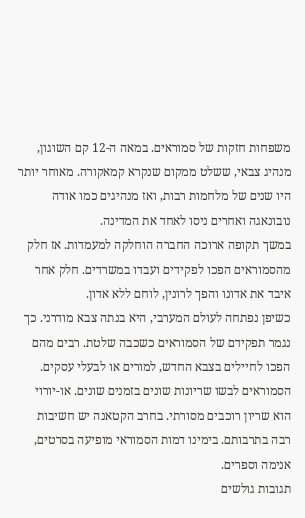משפחות חזקות של סמוראים. במאה ה-12 קם השוגון, מנהיג צבאי, ששלט ממקום שנקרא קמאקורה. מאוחר יותר היו שנים של מלחמות רבות, ואז מנהיגים כמו אודה נובונאגה ואחרים ניסו לאחד את המדינה.
במשך תקופה ארוכה החברה הוחלקה למעמדות. אז חלק מהסמוראים הפכו לפקידים ועבדו במשרדים. חלק אחר איבד את אדונו והפך לרונין, לוחם ללא אדון.
כשיפן נפתחה לעולם המערבי, היא בנתה צבא מודרני. כך נגמר תפקידם של הסמוראים כשכבה שלטת. רבים מהם הפכו לחיילים בצבא החדש, למורים או לבעלי עסקים.
הסמוראים לבשו שריונות שונים בזמנים שונים. או-יורוי הוא שריון רוכבים מסורתי. בחרב הקטאנה יש חשיבות רבה בתרבותם. בימינו דמות הסמוראי מופיעה בסרטים, אנימה וספרים.
תגובות גולשים